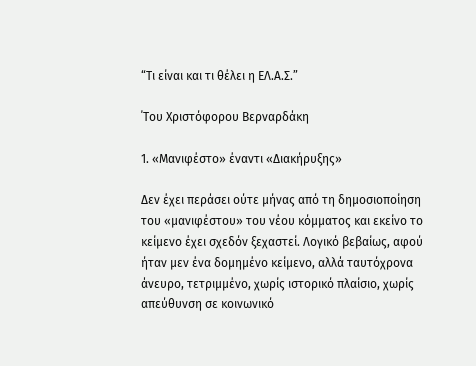“Τι είναι και τι θέλει η ΕΛ.Α.Σ.”

΄Του Χριστόφορου Βερναρδάκη

1. «Μανιφέστο» έναντι «Διακήρυξης»

Δεν έχει περάσει ούτε μήνας από τη δημοσιοποίηση του «μανιφέστου» του νέου κόμματος και εκείνο το κείμενο έχει σχεδόν ξεχαστεί. Λογικό βεβαίως, αφού ήταν μεν ένα δομημένο κείμενο, αλλά ταυτόχρονα άνευρο, τετριμμένο, χωρίς ιστορικό πλαίσιο, χωρίς απεύθυνση σε κοινωνικό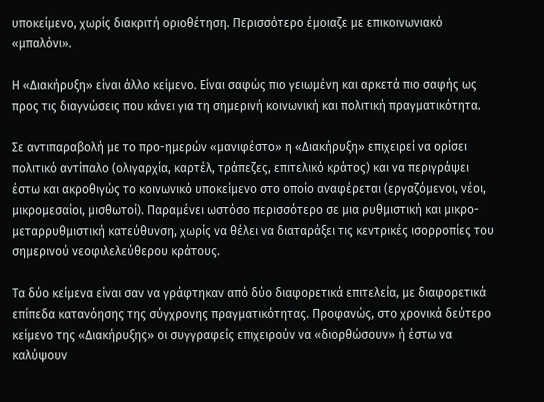υποκείμενο, χωρίς διακριτή οριοθέτηση. Περισσότερο έμοιαζε με επικοινωνιακό «μπαλόνι».

Η «Διακήρυξη» είναι άλλο κείμενο. Είναι σαφώς πιο γειωμένη και αρκετά πιο σαφής ως προς τις διαγνώσεις που κάνει για τη σημερινή κοινωνική και πολιτική πραγματικότητα.

Σε αντιπαραβολή με το προ-ημερών «μανιφέστο» η «Διακήρυξη» επιχειρεί να ορίσει πολιτικό αντίπαλο (ολιγαρχία, καρτέλ, τράπεζες, επιτελικό κράτος) και να περιγράψει έστω και ακροθιγώς το κοινωνικό υποκείμενο στο οποίο αναφέρεται (εργαζόμενοι, νέοι, μικρομεσαίοι, μισθωτοί). Παραμένει ωστόσο περισσότερο σε μια ρυθμιστική και μικρο-μεταρρυθμιστική κατεύθυνση, χωρίς να θέλει να διαταράξει τις κεντρικές ισορροπίες του σημερινού νεοφιλελεύθερου κράτους.

Τα δύο κείμενα είναι σαν να γράφτηκαν από δύο διαφορετικά επιτελεία, με διαφορετικά επίπεδα κατανόησης της σύγχρονης πραγματικότητας. Προφανώς, στο χρονικά δεύτερο κείμενο της «Διακήρυξης» οι συγγραφείς επιχειρούν να «διορθώσουν» ή έστω να καλύψουν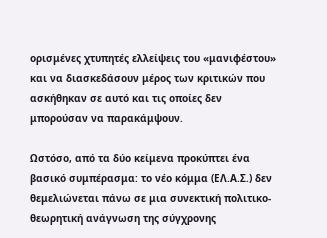ορισμένες χτυπητές ελλείψεις του «μανιφέστου» και να διασκεδάσουν μέρος των κριτικών που ασκήθηκαν σε αυτό και τις οποίες δεν μπορούσαν να παρακάμψουν.

Ωστόσο, από τα δύο κείμενα προκύπτει ένα βασικό συμπέρασμα: το νέο κόμμα (ΕΛ.Α.Σ.) δεν θεμελιώνεται πάνω σε μια συνεκτική πολιτικο-θεωρητική ανάγνωση της σύγχρονης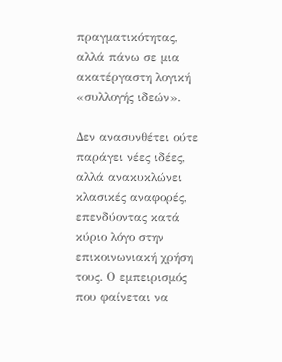πραγματικότητας, αλλά πάνω σε μια ακατέργαστη λογική «συλλογής ιδεών».

Δεν ανασυνθέτει ούτε παράγει νέες ιδέες, αλλά ανακυκλώνει κλασικές αναφορές, επενδύοντας κατά κύριο λόγο στην επικοινωνιακή χρήση τους. Ο εμπειρισμός που φαίνεται να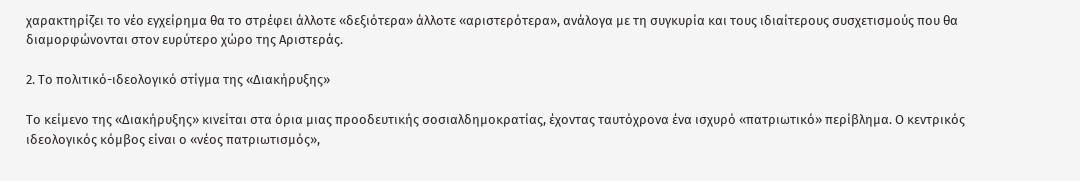χαρακτηρίζει το νέο εγχείρημα θα το στρέφει άλλοτε «δεξιότερα» άλλοτε «αριστερότερα», ανάλογα με τη συγκυρία και τους ιδιαίτερους συσχετισμούς που θα διαμορφώνονται στον ευρύτερο χώρο της Αριστεράς.

2. Το πολιτικό-ιδεολογικό στίγμα της «Διακήρυξης»

Το κείμενο της «Διακήρυξης» κινείται στα όρια μιας προοδευτικής σοσιαλδημοκρατίας, έχοντας ταυτόχρονα ένα ισχυρό «πατριωτικό» περίβλημα. Ο κεντρικός ιδεολογικός κόμβος είναι ο «νέος πατριωτισμός»,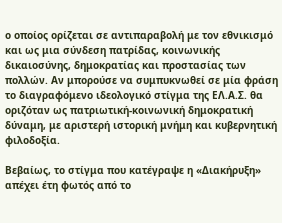ο οποίος ορίζεται σε αντιπαραβολή με τον εθνικισμό και ως μια σύνδεση πατρίδας, κοινωνικής δικαιοσύνης, δημοκρατίας και προστασίας των πολλών. Αν μπορούσε να συμπυκνωθεί σε μία φράση το διαγραφόμενο ιδεολογικό στίγμα της ΕΛ.Α.Σ. θα οριζόταν ως πατριωτική-κοινωνική δημοκρατική δύναμη, με αριστερή ιστορική μνήμη και κυβερνητική φιλοδοξία.

Βεβαίως, το στίγμα που κατέγραψε η «Διακήρυξη» απέχει έτη φωτός από το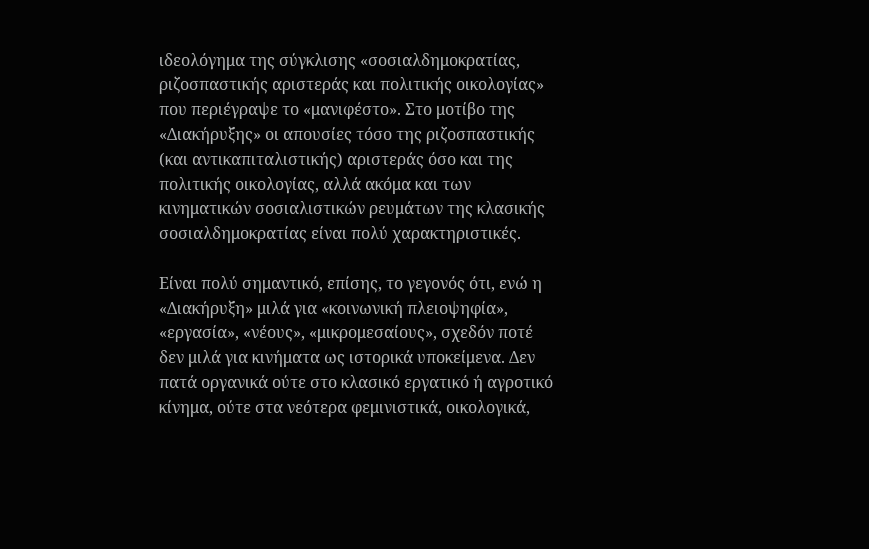ιδεολόγημα της σύγκλισης «σοσιαλδημοκρατίας, ριζοσπαστικής αριστεράς και πολιτικής οικολογίας» που περιέγραψε το «μανιφέστο». Στο μοτίβο της «Διακήρυξης» οι απουσίες τόσο της ριζοσπαστικής (και αντικαπιταλιστικής) αριστεράς όσο και της πολιτικής οικολογίας, αλλά ακόμα και των κινηματικών σοσιαλιστικών ρευμάτων της κλασικής σοσιαλδημοκρατίας είναι πολύ χαρακτηριστικές.

Είναι πολύ σημαντικό, επίσης, το γεγονός ότι, ενώ η «Διακήρυξη» μιλά για «κοινωνική πλειοψηφία», «εργασία», «νέους», «μικρομεσαίους», σχεδόν ποτέ δεν μιλά για κινήματα ως ιστορικά υποκείμενα. Δεν πατά οργανικά ούτε στο κλασικό εργατικό ή αγροτικό κίνημα, ούτε στα νεότερα φεμινιστικά, οικολογικά,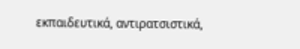εκπαιδευτικά, αντιρατσιστικά,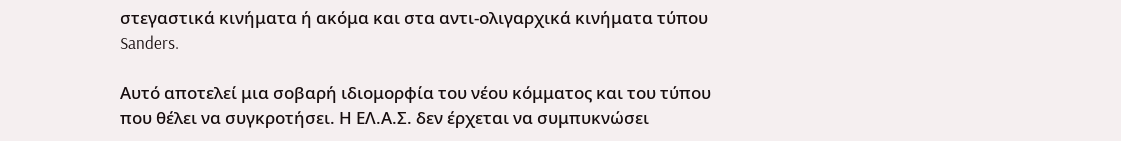στεγαστικά κινήματα ή ακόμα και στα αντι-ολιγαρχικά κινήματα τύπου Sanders.

Αυτό αποτελεί μια σοβαρή ιδιομορφία του νέου κόμματος και του τύπου που θέλει να συγκροτήσει. Η ΕΛ.Α.Σ. δεν έρχεται να συμπυκνώσει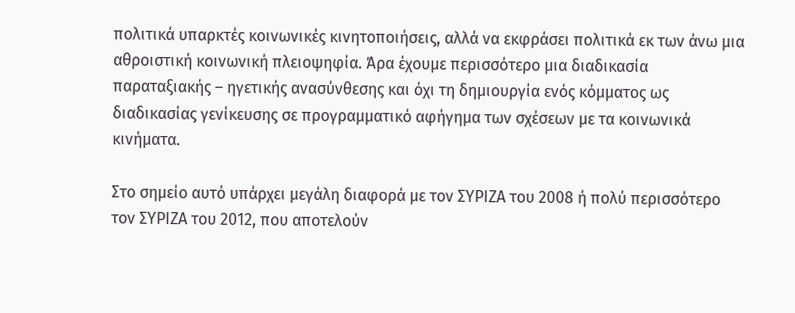πολιτικά υπαρκτές κοινωνικές κινητοποιήσεις, αλλά να εκφράσει πολιτικά εκ των άνω μια αθροιστική κοινωνική πλειοψηφία. Άρα έχουμε περισσότερο μια διαδικασία παραταξιακής – ηγετικής ανασύνθεσης και όχι τη δημιουργία ενός κόμματος ως διαδικασίας γενίκευσης σε προγραμματικό αφήγημα των σχέσεων με τα κοινωνικά κινήματα.

Στο σημείο αυτό υπάρχει μεγάλη διαφορά με τον ΣΥΡΙΖΑ του 2008 ή πολύ περισσότερο τον ΣΥΡΙΖΑ του 2012, που αποτελούν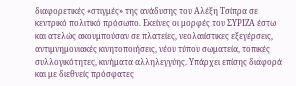διαφορετικές «στιγμές» της ανάδυσης του Αλέξη Τσίπρα σε κεντρικό πολιτικό πρόσωπο. Εκείνες οι μορφές του ΣΥΡΙΖΑ έστω και ατελώς ακουμπούσαν σε πλατείες, νεολαιίστικες εξεγέρσεις, αντιμνημονιακές κινητοποιήσεις, νέου τύπου σωματεία, τοπικές συλλογικότητες, κινήματα αλληλεγγύης. Υπάρχει επίσης διαφορά και με διεθνείς πρόσφατες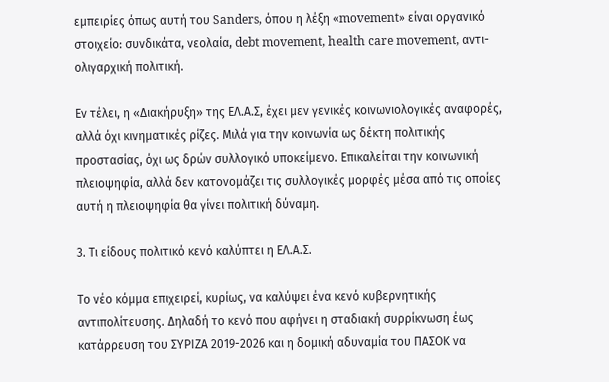εμπειρίες όπως αυτή του Sanders, όπου η λέξη «movement» είναι οργανικό στοιχείο: συνδικάτα, νεολαία, debt movement, health care movement, αντι-ολιγαρχική πολιτική.

Εν τέλει, η «Διακήρυξη» της ΕΛ.Α.Σ, έχει μεν γενικές κοινωνιολογικές αναφορές, αλλά όχι κινηματικές ρίζες. Μιλά για την κοινωνία ως δέκτη πολιτικής προστασίας, όχι ως δρών συλλογικό υποκείμενο. Επικαλείται την κοινωνική πλειοψηφία, αλλά δεν κατονομάζει τις συλλογικές μορφές μέσα από τις οποίες αυτή η πλειοψηφία θα γίνει πολιτική δύναμη.

3. Τι είδους πολιτικό κενό καλύπτει η ΕΛ.Α.Σ.

Το νέο κόμμα επιχειρεί, κυρίως, να καλύψει ένα κενό κυβερνητικής αντιπολίτευσης. Δηλαδή το κενό που αφήνει η σταδιακή συρρίκνωση έως κατάρρευση του ΣΥΡΙΖΑ 2019-2026 και η δομική αδυναμία του ΠΑΣΟΚ να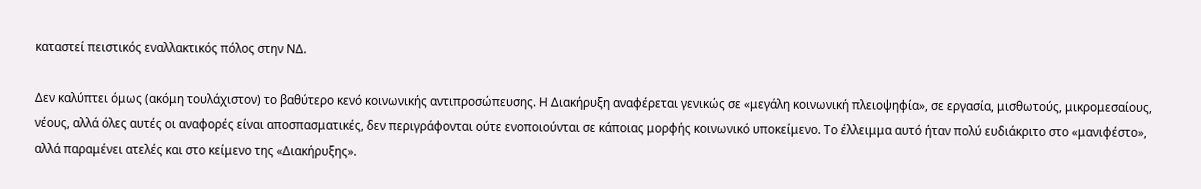καταστεί πειστικός εναλλακτικός πόλος στην ΝΔ.

Δεν καλύπτει όμως (ακόμη τουλάχιστον) το βαθύτερο κενό κοινωνικής αντιπροσώπευσης. Η Διακήρυξη αναφέρεται γενικώς σε «μεγάλη κοινωνική πλειοψηφία», σε εργασία, μισθωτούς, μικρομεσαίους, νέους, αλλά όλες αυτές οι αναφορές είναι αποσπασματικές, δεν περιγράφονται ούτε ενοποιούνται σε κάποιας μορφής κοινωνικό υποκείμενο. Το έλλειμμα αυτό ήταν πολύ ευδιάκριτο στο «μανιφέστο», αλλά παραμένει ατελές και στο κείμενο της «Διακήρυξης».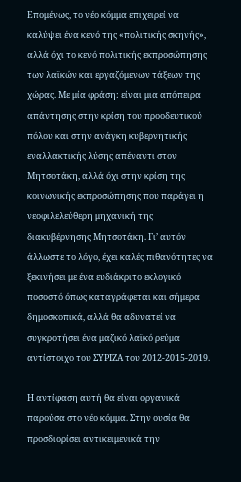Επομένως, το νέο κόμμα επιχειρεί να καλύψει ένα κενό της «πολιτικής σκηνής», αλλά όχι το κενό πολιτικής εκπροσώπησης των λαϊκών και εργαζόμενων τάξεων της χώρας. Με μία φράση: είναι μια απόπειρα απάντησης στην κρίση του προοδευτικού πόλου και στην ανάγκη κυβερνητικής εναλλακτικής λύσης απέναντι στον Μητσοτάκη, αλλά όχι στην κρίση της κοινωνικής εκπροσώπησης που παράγει η νεοφιλελεύθερη μηχανική της διακυβέρνησης Μητσοτάκη. Γι’ αυτόν άλλωστε το λόγο, έχει καλές πιθανότητες να ξεκινήσει με ένα ευδιάκριτο εκλογικό ποσοστό όπως καταγράφεται και σήμερα δημοσκοπικά, αλλά θα αδυνατεί να συγκροτήσει ένα μαζικό λαϊκό ρεύμα αντίστοιχο του ΣΥΡΙΖΑ του 2012-2015-2019.

Η αντίφαση αυτή θα είναι οργανικά παρούσα στο νέο κόμμα. Στην ουσία θα προσδιορίσει αντικειμενικά την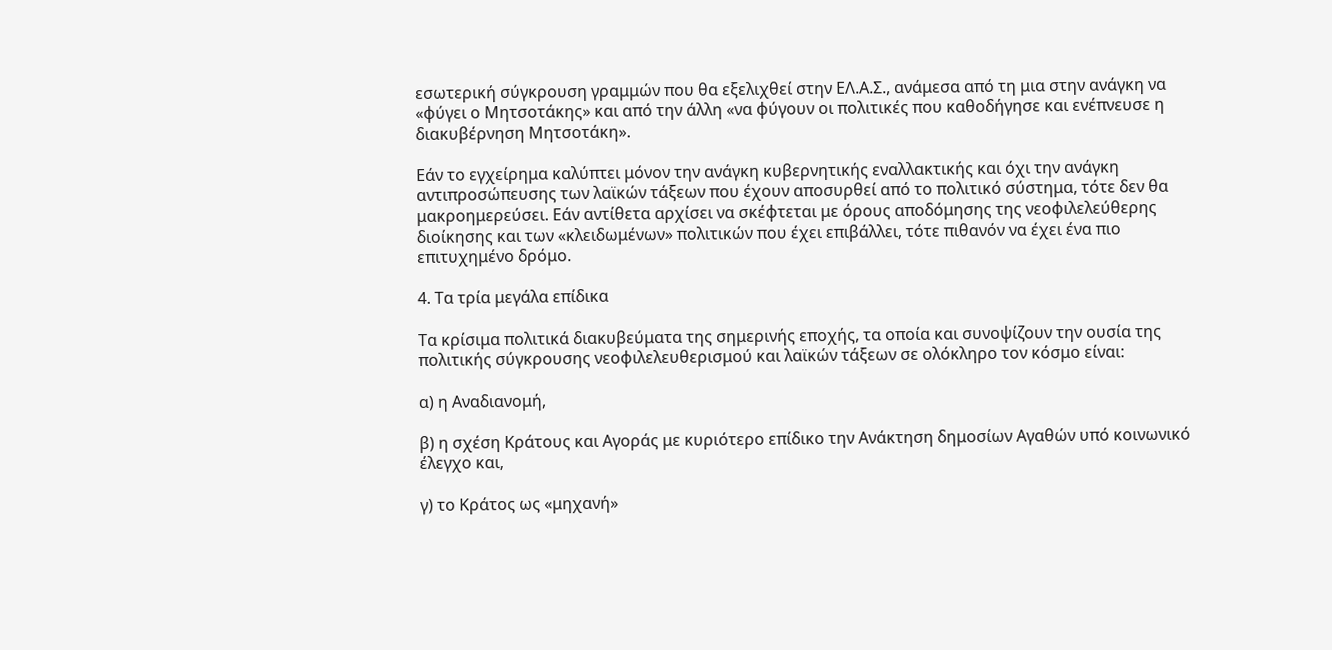εσωτερική σύγκρουση γραμμών που θα εξελιχθεί στην ΕΛ.Α.Σ., ανάμεσα από τη μια στην ανάγκη να «φύγει ο Μητσοτάκης» και από την άλλη «να φύγουν οι πολιτικές που καθοδήγησε και ενέπνευσε η διακυβέρνηση Μητσοτάκη».

Εάν το εγχείρημα καλύπτει μόνον την ανάγκη κυβερνητικής εναλλακτικής και όχι την ανάγκη αντιπροσώπευσης των λαϊκών τάξεων που έχουν αποσυρθεί από το πολιτικό σύστημα, τότε δεν θα μακροημερεύσει. Εάν αντίθετα αρχίσει να σκέφτεται με όρους αποδόμησης της νεοφιλελεύθερης διοίκησης και των «κλειδωμένων» πολιτικών που έχει επιβάλλει, τότε πιθανόν να έχει ένα πιο επιτυχημένο δρόμο.

4. Τα τρία μεγάλα επίδικα

Τα κρίσιμα πολιτικά διακυβεύματα της σημερινής εποχής, τα οποία και συνοψίζουν την ουσία της πολιτικής σύγκρουσης νεοφιλελευθερισμού και λαϊκών τάξεων σε ολόκληρο τον κόσμο είναι:

α) η Αναδιανομή,

β) η σχέση Κράτους και Αγοράς με κυριότερο επίδικο την Ανάκτηση δημοσίων Αγαθών υπό κοινωνικό έλεγχο και,

γ) το Κράτος ως «μηχανή»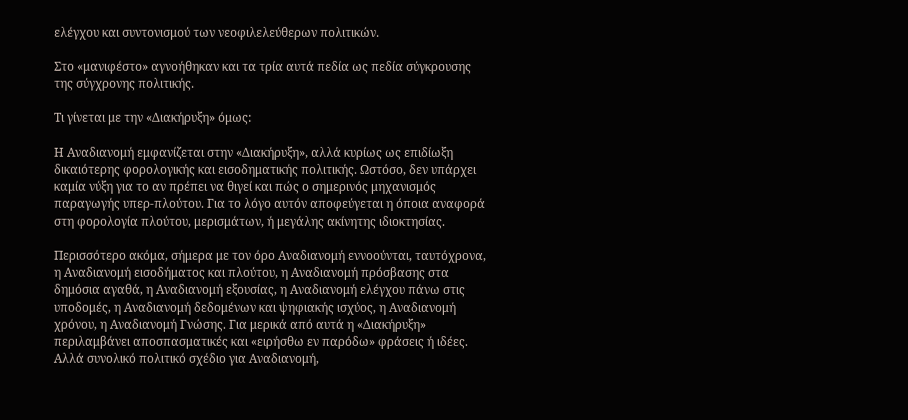ελέγχου και συντονισμού των νεοφιλελεύθερων πολιτικών.

Στο «μανιφέστο» αγνοήθηκαν και τα τρία αυτά πεδία ως πεδία σύγκρουσης της σύγχρονης πολιτικής.

Τι γίνεται με την «Διακήρυξη» όμως:

Η Αναδιανομή εμφανίζεται στην «Διακήρυξη», αλλά κυρίως ως επιδίωξη δικαιότερης φορολογικής και εισοδηματικής πολιτικής. Ωστόσο, δεν υπάρχει καμία νύξη για το αν πρέπει να θιγεί και πώς ο σημερινός μηχανισμός παραγωγής υπερ-πλούτου. Για το λόγο αυτόν αποφεύγεται η όποια αναφορά στη φορολογία πλούτου, μερισμάτων, ή μεγάλης ακίνητης ιδιοκτησίας.

Περισσότερο ακόμα, σήμερα με τον όρο Αναδιανομή εννοούνται, ταυτόχρονα, η Αναδιανομή εισοδήματος και πλούτου, η Αναδιανομή πρόσβασης στα δημόσια αγαθά, η Αναδιανομή εξουσίας, η Αναδιανομή ελέγχου πάνω στις υποδομές, η Αναδιανομή δεδομένων και ψηφιακής ισχύος, η Αναδιανομή χρόνου, η Αναδιανομή Γνώσης. Για μερικά από αυτά η «Διακήρυξη» περιλαμβάνει αποσπασματικές και «ειρήσθω εν παρόδω» φράσεις ή ιδέες. Αλλά συνολικό πολιτικό σχέδιο για Αναδιανομή,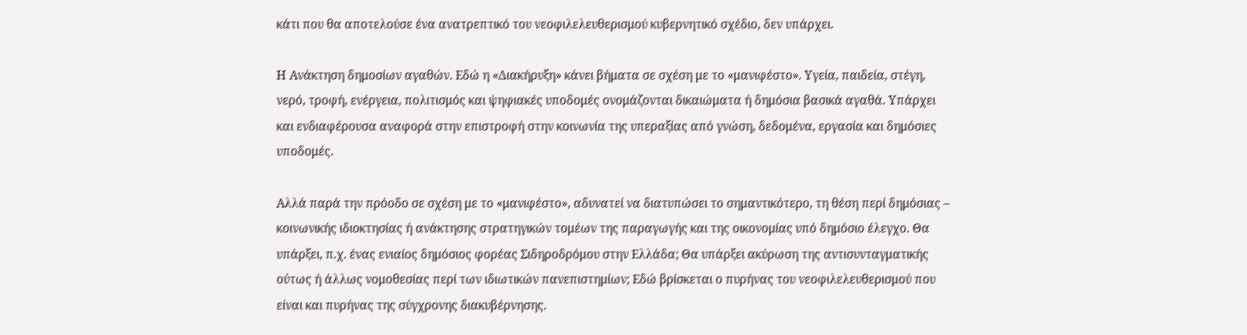κάτι που θα αποτελούσε ένα ανατρεπτικό του νεοφιλελευθερισμού κυβερνητικό σχέδιο, δεν υπάρχει.

Η Ανάκτηση δημοσίων αγαθών. Εδώ η «Διακήρυξη» κάνει βήματα σε σχέση με το «μανιφέστο». Υγεία, παιδεία, στέγη, νερό, τροφή, ενέργεια, πολιτισμός και ψηφιακές υποδομές ονομάζονται δικαιώματα ή δημόσια βασικά αγαθά. Υπάρχει και ενδιαφέρουσα αναφορά στην επιστροφή στην κοινωνία της υπεραξίας από γνώση, δεδομένα, εργασία και δημόσιες υποδομές.

Αλλά παρά την πρόοδο σε σχέση με το «μανιφέστο», αδυνατεί να διατυπώσει το σημαντικότερο, τη θέση περί δημόσιας – κοινωνικής ιδιοκτησίας ή ανάκτησης στρατηγικών τομέων της παραγωγής και της οικονομίας υπό δημόσιο έλεγχο. Θα υπάρξει, π.χ. ένας ενιαίος δημόσιος φορέας Σιδηροδρόμου στην Ελλάδα; Θα υπάρξει ακύρωση της αντισυνταγματικής ούτως ή άλλως νομοθεσίας περί των ιδιωτικών πανεπιστημίων; Εδώ βρίσκεται ο πυρήνας του νεοφιλελευθερισμού που είναι και πυρήνας της σύγχρονης διακυβέρνησης.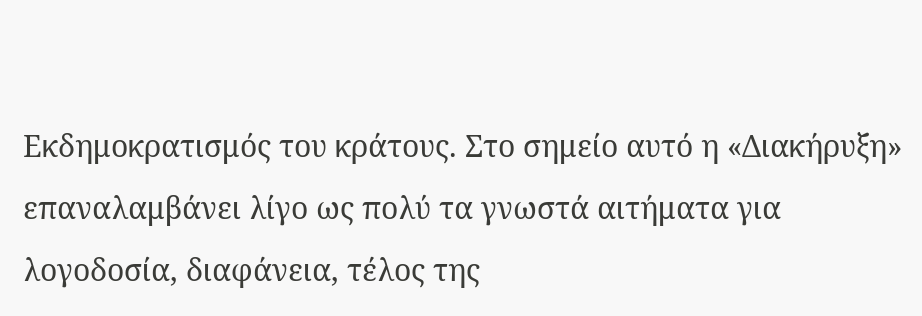Εκδημοκρατισμός του κράτους. Στο σημείο αυτό η «Διακήρυξη» επαναλαμβάνει λίγο ως πολύ τα γνωστά αιτήματα για λογοδοσία, διαφάνεια, τέλος της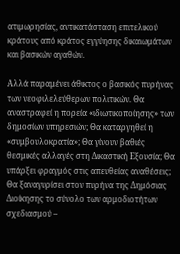ατιμωρησίας, αντικατάσταση επιτελικού κράτους από κράτος εγγύησης δικαιωμάτων και βασικών αγαθών.

Αλλά παραμένει άθικτος ο βασικός πυρήνας των νεοφιλελεύθερων πολιτικών. Θα αναστραφεί η πορεία «ιδιωτικοποίησης» των δημοσίων υπηρεσιών; Θα καταργηθεί η «συμβουλοκρατία»; Θα γίνουν βαθιές θεσμικές αλλαγές στη Δικαστική Εξουσία; Θα υπάρξει φραγμός στις απευθείας αναθέσεις; Θα ξαναγυρίσει στον πυρήνα της Δημόσιας Διοίκησης το σύνολο των αρμοδιοτήτων σχεδιασμού –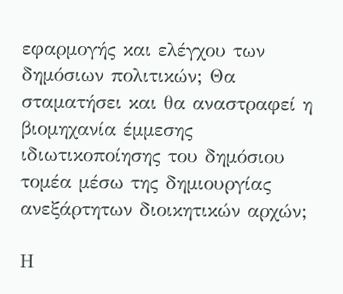εφαρμογής και ελέγχου των δημόσιων πολιτικών; Θα σταματήσει και θα αναστραφεί η βιομηχανία έμμεσης ιδιωτικοποίησης του δημόσιου τομέα μέσω της δημιουργίας ανεξάρτητων διοικητικών αρχών;

Η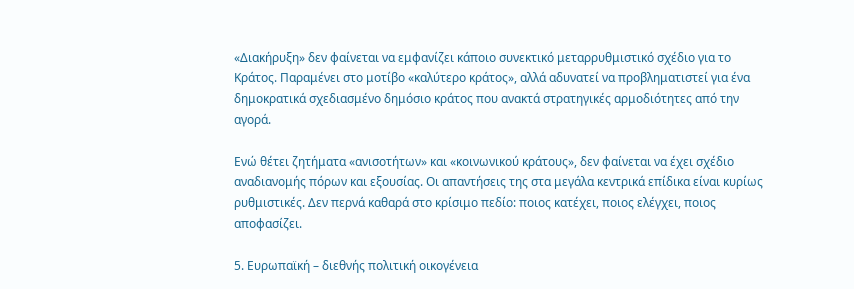«Διακήρυξη» δεν φαίνεται να εμφανίζει κάποιο συνεκτικό μεταρρυθμιστικό σχέδιο για το Κράτος. Παραμένει στο μοτίβο «καλύτερο κράτος», αλλά αδυνατεί να προβληματιστεί για ένα δημοκρατικά σχεδιασμένο δημόσιο κράτος που ανακτά στρατηγικές αρμοδιότητες από την αγορά.

Ενώ θέτει ζητήματα «ανισοτήτων» και «κοινωνικού κράτους», δεν φαίνεται να έχει σχέδιο αναδιανομής πόρων και εξουσίας. Οι απαντήσεις της στα μεγάλα κεντρικά επίδικα είναι κυρίως ρυθμιστικές. Δεν περνά καθαρά στο κρίσιμο πεδίο: ποιος κατέχει, ποιος ελέγχει, ποιος αποφασίζει.

5. Ευρωπαϊκή – διεθνής πολιτική οικογένεια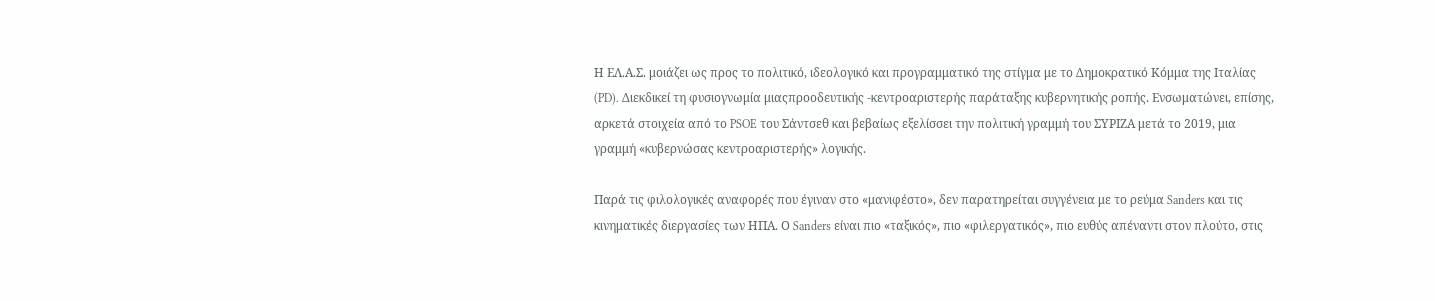Η ΕΛ.Α.Σ. μοιάζει ως προς το πολιτικό, ιδεολογικό και προγραμματικό της στίγμα με το Δημοκρατικό Κόμμα της Ιταλίας (PD). Διεκδικεί τη φυσιογνωμία μιαςπροοδευτικής -κεντροαριστερής παράταξης κυβερνητικής ροπής. Ενσωματώνει, επίσης, αρκετά στοιχεία από το PSOE του Σάντσεθ και βεβαίως εξελίσσει την πολιτική γραμμή του ΣΥΡΙΖΑ μετά το 2019, μια γραμμή «κυβερνώσας κεντροαριστερής» λογικής.

Παρά τις φιλολογικές αναφορές που έγιναν στο «μανιφέστο», δεν παρατηρείται συγγένεια με το ρεύμα Sanders και τις κινηματικές διεργασίες των ΗΠΑ. Ο Sanders είναι πιο «ταξικός», πιο «φιλεργατικός», πιο ευθύς απέναντι στον πλούτο, στις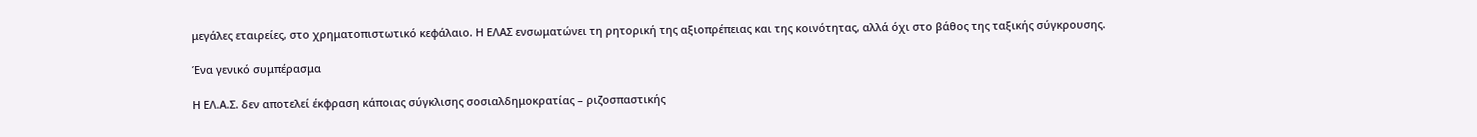μεγάλες εταιρείες, στο χρηματοπιστωτικό κεφάλαιο. Η ΕΛΑΣ ενσωματώνει τη ρητορική της αξιοπρέπειας και της κοινότητας, αλλά όχι στο βάθος της ταξικής σύγκρουσης.

Ένα γενικό συμπέρασμα

Η ΕΛ.Α.Σ. δεν αποτελεί έκφραση κάποιας σύγκλισης σοσιαλδημοκρατίας – ριζοσπαστικής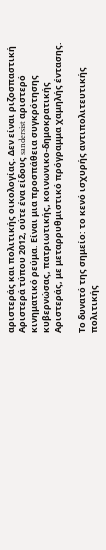αριστεράς και πολιτικής οικολογίας. Δεν είναι ριζοσπαστική Αριστερά τύπου 2012, ούτε ένα είδους sandersist αριστερό κινηματικό ρεύμα. Είναι μια προσπάθεια συγκρότησης κυβερνώσας, πατριωτικής, κοινωνικο-δημοκρατικής Αριστεράς, με μεταρρυθμιστικό πρόγραμμα χαμηλής έντασης.

Το δυνατό της σημείο: το κενό ισχυρής αντιπολιτευτικής πολιτικής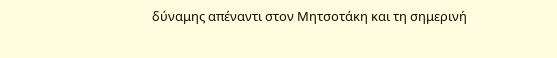δύναμης απέναντι στον Μητσοτάκη και τη σημερινή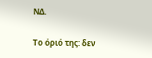ΝΔ.

Το όριό της: δεν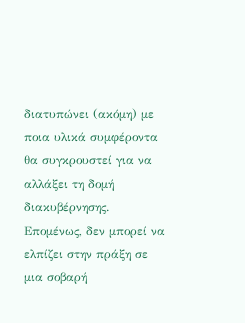διατυπώνει (ακόμη) με ποια υλικά συμφέροντα θα συγκρουστεί για να αλλάξει τη δομή διακυβέρνησης. Επομένως, δεν μπορεί να ελπίζει στην πράξη σε μια σοβαρή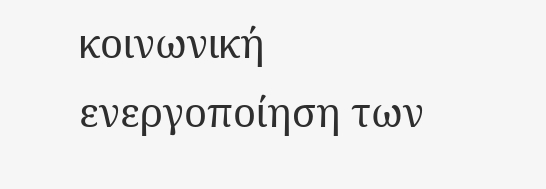κοινωνική ενεργοποίηση των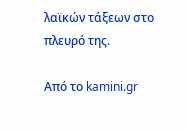λαϊκών τάξεων στο πλευρό της.

Από το kamini.gr